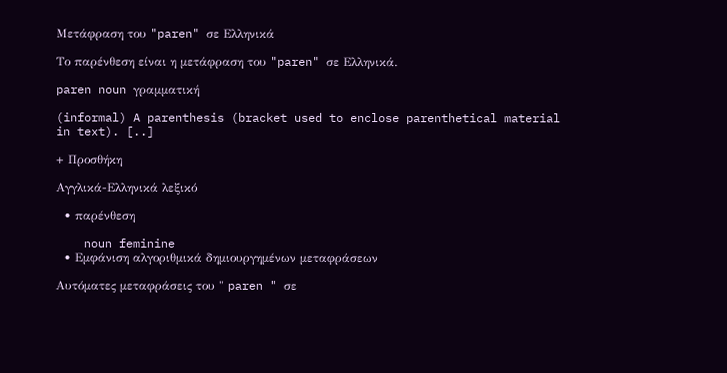Μετάφραση του "paren" σε Ελληνικά

Το παρένθεση είναι η μετάφραση του "paren" σε Ελληνικά.

paren noun γραμματική

(informal) A parenthesis (bracket used to enclose parenthetical material in text). [..]

+ Προσθήκη

Αγγλικά-Ελληνικά λεξικό

  • παρένθεση

    noun feminine
  • Εμφάνιση αλγοριθμικά δημιουργημένων μεταφράσεων

Αυτόματες μεταφράσεις του " paren " σε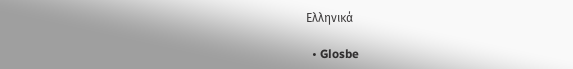Ελληνικά

  • Glosbe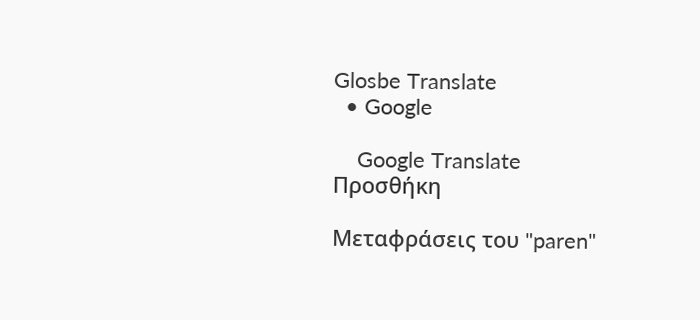Glosbe Translate
  • Google

    Google Translate
Προσθήκη

Μεταφράσεις του "paren"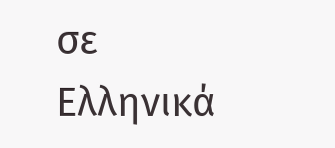σε Ελληνικά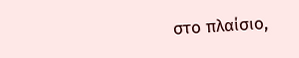στο πλαίσιο,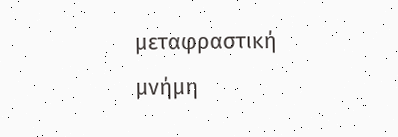μεταφραστική μνήμη